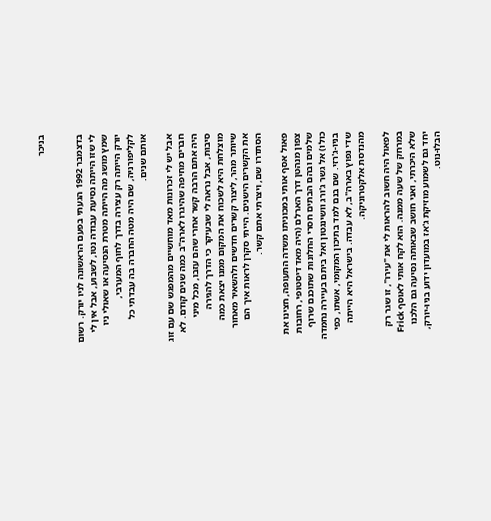בניכר


בדצמבר 1992 הגעתי בפעם הראשונה לניו יורק. רשום לי שזו הייתה נסיעת עבודה נטו, לשבוע, אבל אין לי שמץ מושג מה הייתה מטרת הנסיעה או שאולי ניו יורק הייתה רק עצירה בדרך לחוף המערבי, לקליפורניה, שם היה מטה החברה בה עבדתי כל אותם שנים.

אבל יש לי זכרונות מאד מוחשיים מהמפגש שם עם זוג חברים מחיפה שהיגרו לארה"ב כמה שנים קודם. לא היה אתם הרבה קשר אחרי שהם עזבו, מכל מיני סיבות, אבל נראה לי שבעיקר כי הדרך להגירה מוצלחת היא לשכוח את המקום ממנו יצאת כמה שיותר מהר, ליצור קשרים חדשים ולהשאיר מאחור את הקשרים הישנים. הייתי סקרן לראות איך הם הסתדרו שם, ויצרתי אתם קשר.

פאול אסף אותי במכוניתו משדה התעופה, חצינו את צפון מנהטן דרך הארלם (היה מאד דיסטופי, רחובות שלמים ובהם הבתים חסרי החלונות שתוכנם שרוף כולו) אל גשר ג'ורג וושינגטון ואל ביתם בעיירה נחמדה בניו-ג'רזי. שם בנם למד בתיכון המקומי, אשתו, כפי שדי נפוץ בארה"ב, לא עבדה. בישראל היא הייתה מהנדסת אלקטרוניקה.

לפאול היה חשוב להראות לי את "עירו", זו שגר רק במרחק של שעה ממנה. הוא לקח אותי לאוסף Frick שלא היכרתי, ואני חושב שבאותה נסיעה גם הלכנו יחד גם לשמוע מוזיקת ג'אז במועדון ידוע בניו-יורק, הבלו-נוט.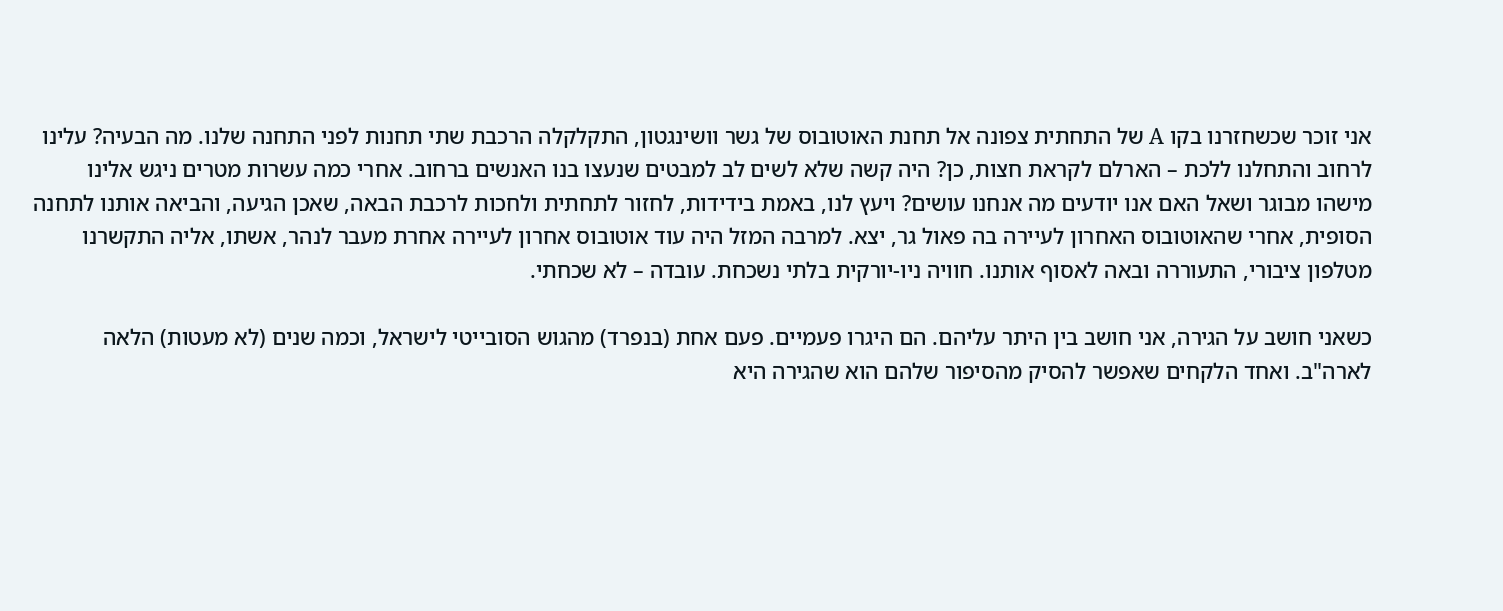אני זוכר שכשחזרנו בקו A של התחתית צפונה אל תחנת האוטובוס של גשר וושינגטון, התקלקלה הרכבת שתי תחנות לפני התחנה שלנו. מה הבעיה? עלינו לרחוב והתחלנו ללכת – הארלם לקראת חצות, כן? היה קשה שלא לשים לב למבטים שנעצו בנו האנשים ברחוב. אחרי כמה עשרות מטרים ניגש אלינו מישהו מבוגר ושאל האם אנו יודעים מה אנחנו עושים? ויעץ לנו, באמת בידידות, לחזור לתחתית ולחכות לרכבת הבאה, שאכן הגיעה, והביאה אותנו לתחנה הסופית, אחרי שהאוטובוס האחרון לעיירה בה פאול גר, יצא. למרבה המזל היה עוד אוטובוס אחרון לעיירה אחרת מעבר לנהר, אשתו, אליה התקשרנו מטלפון ציבורי, התעוררה ובאה לאסוף אותנו. חוויה ניו-יורקית בלתי נשכחת. עובדה – לא שכחתי.

כשאני חושב על הגירה, אני חושב בין היתר עליהם. הם היגרו פעמיים. פעם אחת (בנפרד) מהגוש הסובייטי לישראל, וכמה שנים (לא מעטות) הלאה לארה"ב. ואחד הלקחים שאפשר להסיק מהסיפור שלהם הוא שהגירה היא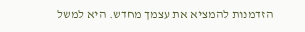הזדמנות להמציא את עצמך מחדש. היא למשל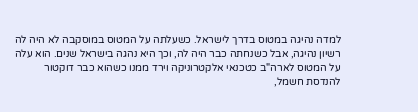למדה נהיגה במטוס בדרך לישראל. כשעלתה על המטוס במוסקבה לא היה לה רשיון נהיגה, אבל כשנחתה כבר היה לה, וכך היא נהגה בישראל שנים. הוא עלה על המטוס לארה"ב כטכנאי אלקטרוניקה וירד ממנו כשהוא כבר דוקטור להנדסת חשמל,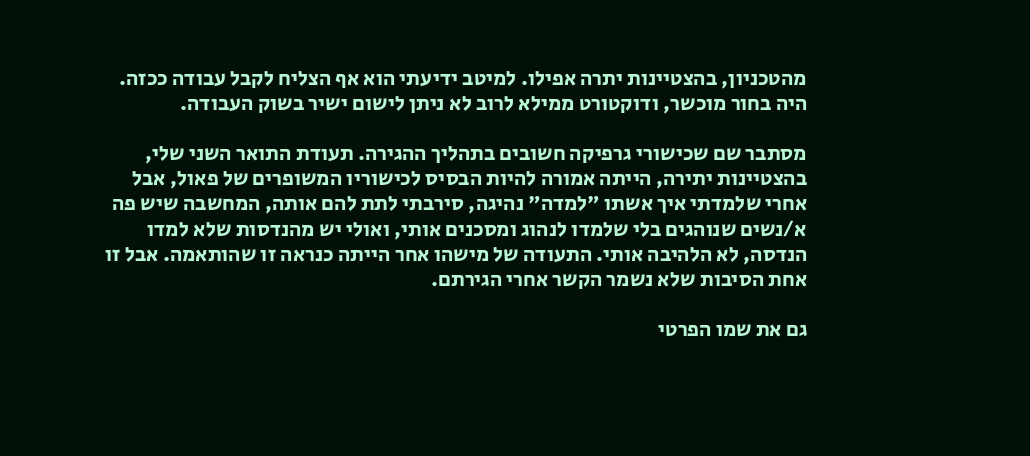מהטכניון, בהצטיינות יתרה אפילו. למיטב ידיעתי הוא אף הצליח לקבל עבודה ככזה. היה בחור מוכשר, ודוקטורט ממילא לרוב לא ניתן לישום ישיר בשוק העבודה.

מסתבר שם שכישורי גרפיקה חשובים בתהליך ההגירה. תעודת התואר השני שלי, בהצטיינות יתירה, הייתה אמורה להיות הבסיס לכישוריו המשופרים של פאול, אבל אחרי שלמדתי איך אשתו "למדה" נהיגה, סירבתי לתת להם אותה, המחשבה שיש פה א/נשים שנוהגים בלי שלמדו לנהוג ומסכנים אותי, ואולי יש מהנדסות שלא למדו הנדסה, לא הלהיבה אותי. התעודה של מישהו אחר הייתה כנראה זו שהותאמה. אבל זו אחת הסיבות שלא נשמר הקשר אחרי הגירתם.

גם את שמו הפרטי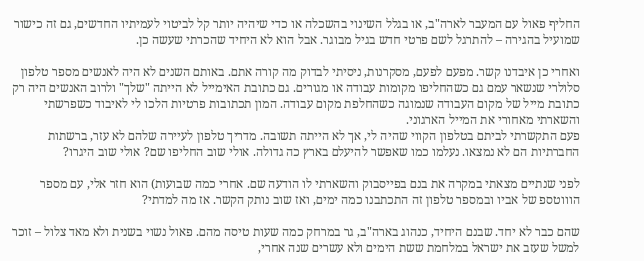החליף פאול עם המעבר לארה"ב, או בגלל השינוי בהשכלה או כדי שיהיה יותר קל לביטוי לעמיתיו החדשים, גם זה כישור שמועיל בהגירה – להתרגל לשם פרטי חדש בגיל מבוגר. אבל הוא לא היחיד שהכרתי שעשה כן.

ואחרי כן איבדנו קשר. מפעם לפעם, מסקרנות, ניסיתי לבדוק מה קורה אתם. באותם השנים לא היה לאנשים מספר טלפון סלולרי שנשאר עמם גם כשהחליפו מקומות עבודה או מגורים. גם כתובת האימייל לא הייתה "שלך" ולרוב האנשים היה רק כתובת מייל של מקום העבודה שנמוגה כשהחלפת מקום עבודה. המון תכתובות פרטיות הלכו לי לאיבוד כשפרשתי והשארתי מאחורי את המייל הארגוני.
פעם התקשרתי לביתם בטלפון הקווי שהיה לי, אך לא הייתה תשובה. מדריך טלפון לעיירה שלהם לא עזר, ברשתות החברתיות הם לא נמצאו. נעלמו כמו שאפשר להיעלם בארץ כה גדולה. אולי שוב החליפו שם? אולי שוב היגרו?

לפני שנתיים מצאתי במקרה את בנם בפייסבוק והשארתי לו הודעה שם. אחרי כמה שבועות) הוא חזר אלי, עם מספר הוווטספ של אביו ובמספר טלפון זה התכתבנו כמה ימים, ואז שוב נותק הקשר. אז מה למדתי?

שהם כבר לא יחד. שבנם היחיד, כנהוג בארה"ב, גר במרחק כמה שעות טיסה מהם. פאול נשוי בשנית ולא מאד צלול – זוכר למשל שעזב את ישראל במלחמת ששת הימים ולא עשרים שנה אחרי,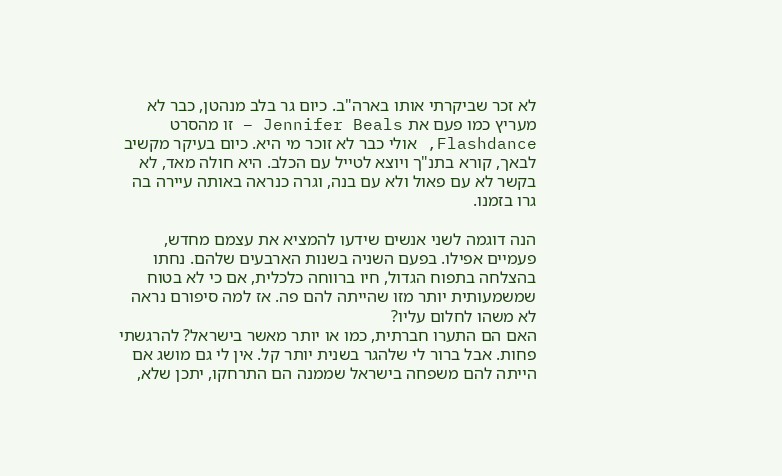לא זכר שביקרתי אותו בארה"ב. כיום גר בלב מנהטן, כבר לא מעריץ כמו פעם את Jennifer Beals – זו מהסרט Flashdance, אולי כבר לא זוכר מי היא. כיום בעיקר מקשיב לבאך, קורא בתנ"ך ויוצא לטייל עם הכלב. היא חולה מאד, לא בקשר לא עם פאול ולא עם בנה, וגרה כנראה באותה עיירה בה גרו בזמנו.

הנה דוגמה לשני אנשים שידעו להמציא את עצמם מחדש, פעמיים אפילו. בפעם השניה בשנות הארבעים שלהם. נחתו בהצלחה בתפוח הגדול, חיו ברווחה כלכלית, אם כי לא בטוח שמשמעותית יותר מזו שהייתה להם פה. אז למה סיפורם נראה לא משהו לחלום עליו?
האם הם התערו חברתית, כמו או יותר מאשר בישראל? להרגשתי פחות. אבל ברור לי שלהגר בשנית יותר קל. אין לי גם מושג אם הייתה להם משפחה בישראל שממנה הם התרחקו, יתכן שלא,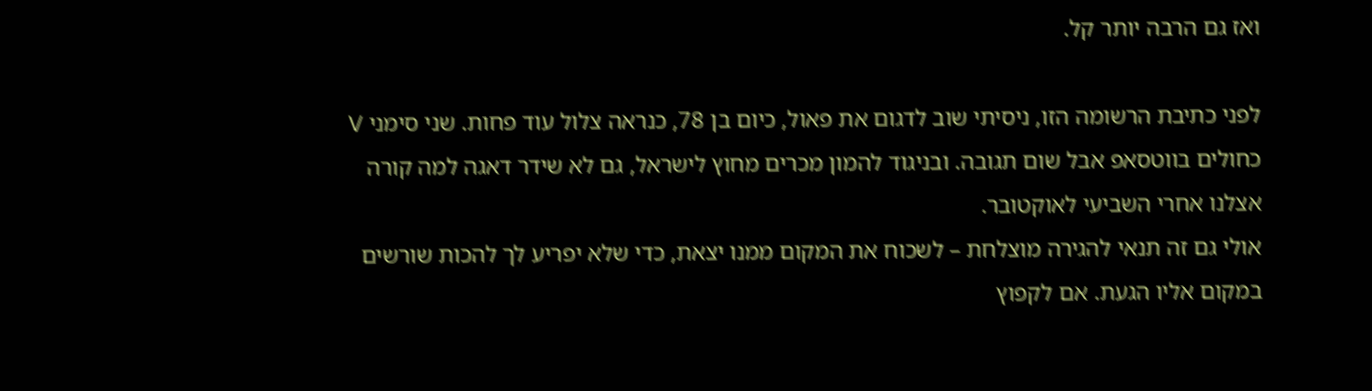ואז גם הרבה יותר קל.

לפני כתיבת הרשומה הזו, ניסיתי שוב לדגום את פאול, כיום בן 78, כנראה צלול עוד פחות. שני סימני V כחולים בווטסאפ אבל שום תגובה. ובניגוד להמון מכרים מחוץ לישראל, גם לא שידר דאגה למה קורה אצלנו אחרי השביעי לאוקטובר.
אולי גם זה תנאי להגירה מוצלחת – לשכוח את המקום ממנו יצאת, כדי שלא יפריע לך להכות שורשים במקום אליו הגעת. אם לקפוץ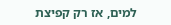למים, אז רק קפיצת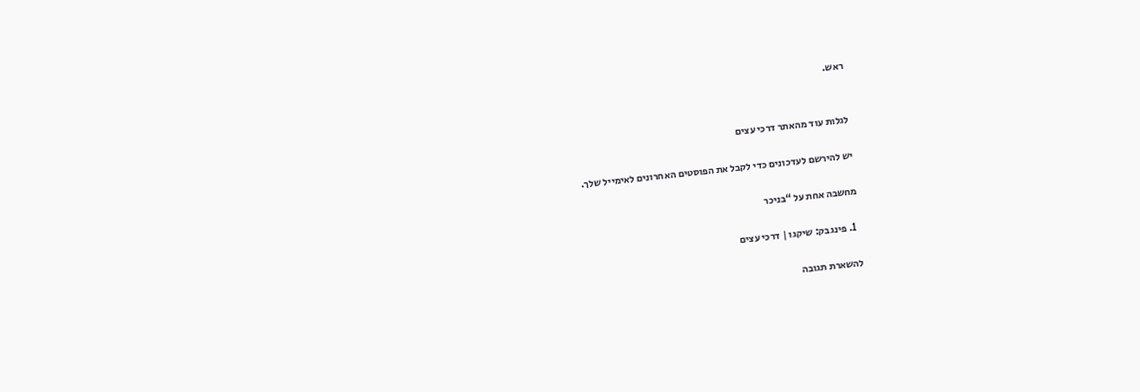ראש.


לגלות עוד מהאתר דרכי עצים

יש להירשם לעדכונים כדי לקבל את הפוסטים האחרונים לאימייל שלך.

מחשבה אחת על “בניכר

  1. פינגבק: שיקגו | דרכי עצים

להשארת תגובה